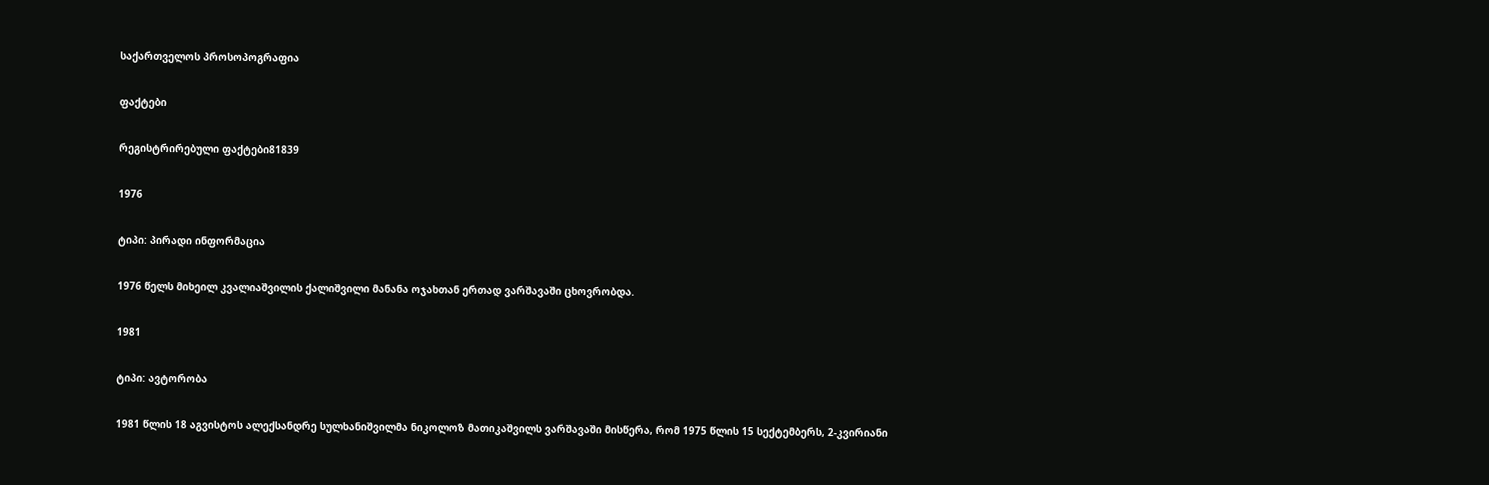საქართველოს პროსოპოგრაფია

ფაქტები

რეგისტრირებული ფაქტები81839

1976

ტიპი: პირადი ინფორმაცია

1976 წელს მიხეილ კვალიაშვილის ქალიშვილი მანანა ოჯახთან ერთად ვარშავაში ცხოვრობდა.

1981

ტიპი: ავტორობა

1981 წლის 18 აგვისტოს ალექსანდრე სულხანიშვილმა ნიკოლოზ მათიკაშვილს ვარშავაში მისწერა, რომ 1975 წლის 15 სექტემბერს, 2-კვირიანი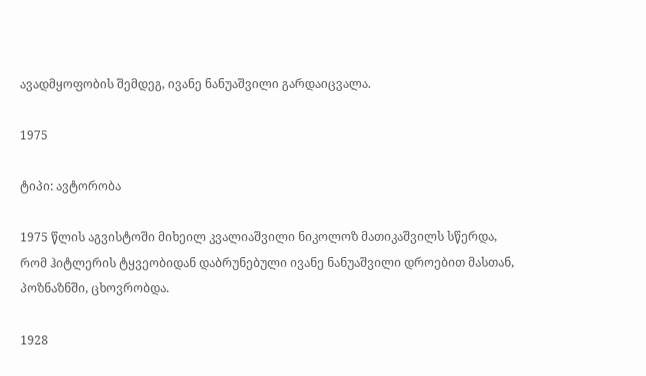ავადმყოფობის შემდეგ, ივანე ნანუაშვილი გარდაიცვალა.

1975

ტიპი: ავტორობა

1975 წლის აგვისტოში მიხეილ კვალიაშვილი ნიკოლოზ მათიკაშვილს სწერდა, რომ ჰიტლერის ტყვეობიდან დაბრუნებული ივანე ნანუაშვილი დროებით მასთან, პოზნაზნში, ცხოვრობდა.

1928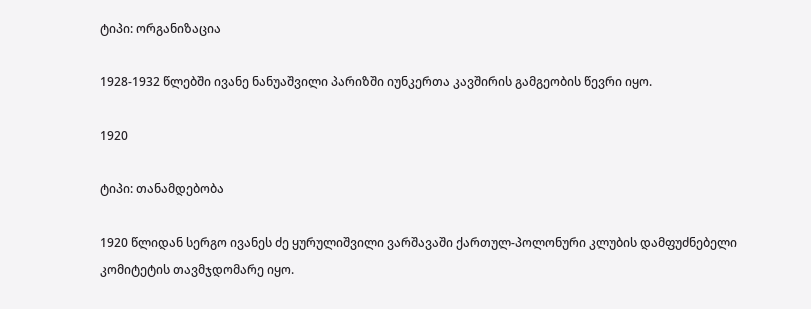ტიპი: ორგანიზაცია

1928-1932 წლებში ივანე ნანუაშვილი პარიზში იუნკერთა კავშირის გამგეობის წევრი იყო.

1920

ტიპი: თანამდებობა

1920 წლიდან სერგო ივანეს ძე ყურულიშვილი ვარშავაში ქართულ-პოლონური კლუბის დამფუძნებელი კომიტეტის თავმჯდომარე იყო.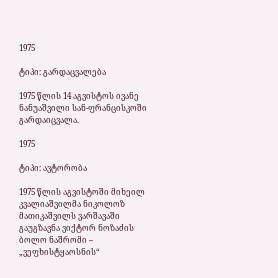1975

ტიპი: გარდაცვალება

1975 წლის 14 აგვისტოს ივანე ნანუაშვილი სან-ფრანცისკოში გარდაიცვალა.

1975

ტიპი: ავტორობა

1975 წლის აგვისტოში მიხეილ კვალიაშვილმა ნიკოლოზ მათიკაშვილს ვარშავაში გაუგზავნა ვიქტორ ნოზაძის ბოლო ნაშრომი – „ვეფხისტყაოსნის“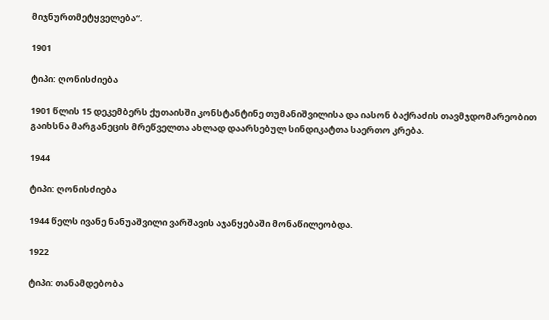მიჯნურთმეტყველება“.

1901

ტიპი: ღონისძიება

1901 წლის 15 დეკემბერს ქუთაისში კონსტანტინე თუმანიშვილისა და იასონ ბაქრაძის თავმჯდომარეობით გაიხსნა მარგანეცის მრეწველთა ახლად დაარსებულ სინდიკატთა საერთო კრება.

1944

ტიპი: ღონისძიება

1944 წელს ივანე ნანუაშვილი ვარშავის აჯანყებაში მონაწილეობდა.

1922

ტიპი: თანამდებობა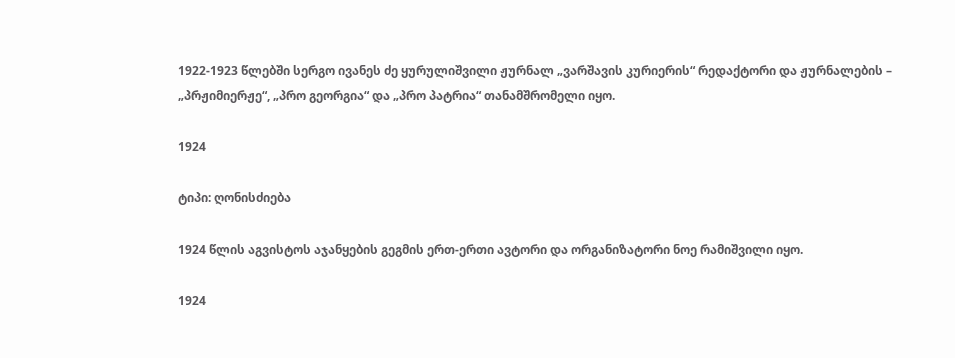1922-1923 წლებში სერგო ივანეს ძე ყურულიშვილი ჟურნალ „ვარშავის კურიერის“ რედაქტორი და ჟურნალების – „პრჟიმიერჟე“, „პრო გეორგია“ და „პრო პატრია“ თანამშრომელი იყო.

1924

ტიპი: ღონისძიება

1924 წლის აგვისტოს აჯანყების გეგმის ერთ-ერთი ავტორი და ორგანიზატორი ნოე რამიშვილი იყო.

1924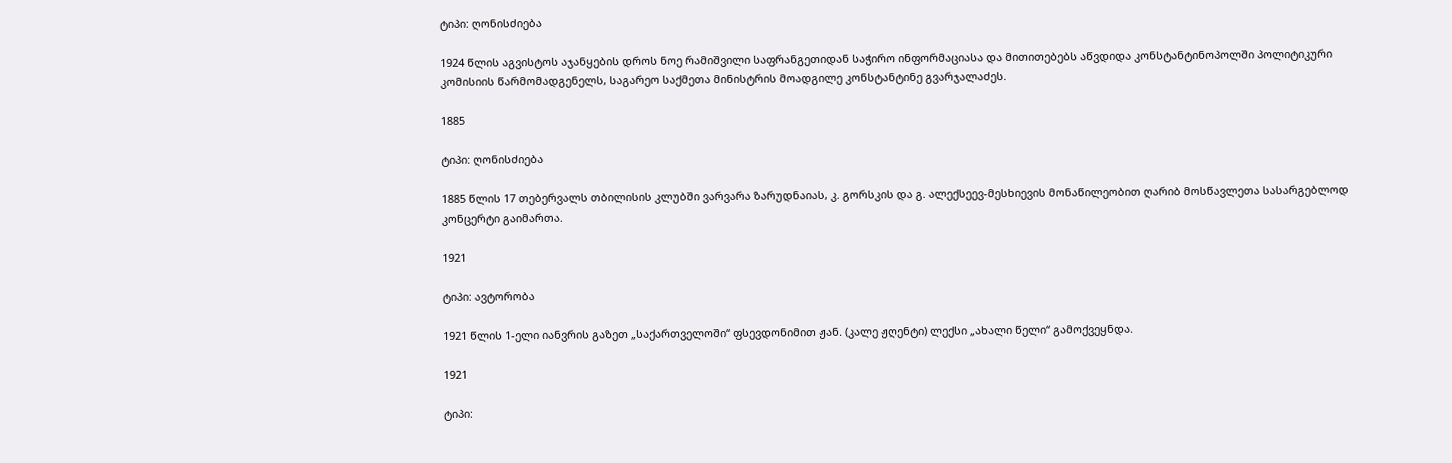ტიპი: ღონისძიება

1924 წლის აგვისტოს აჯანყების დროს ნოე რამიშვილი საფრანგეთიდან საჭირო ინფორმაციასა და მითითებებს აწვდიდა კონსტანტინოპოლში პოლიტიკური კომისიის წარმომადგენელს, საგარეო საქმეთა მინისტრის მოადგილე კონსტანტინე გვარჯალაძეს.

1885

ტიპი: ღონისძიება

1885 წლის 17 თებერვალს თბილისის კლუბში ვარვარა ზარუდნაიას, კ. გორსკის და გ. ალექსეევ-მესხიევის მონაწილეობით ღარიბ მოსწავლეთა სასარგებლოდ კონცერტი გაიმართა.

1921

ტიპი: ავტორობა

1921 წლის 1-ელი იანვრის გაზეთ „საქართველოში“ ფსევდონიმით ჟან. (კალე ჟღენტი) ლექსი „ახალი წელი“ გამოქვეყნდა.

1921

ტიპი: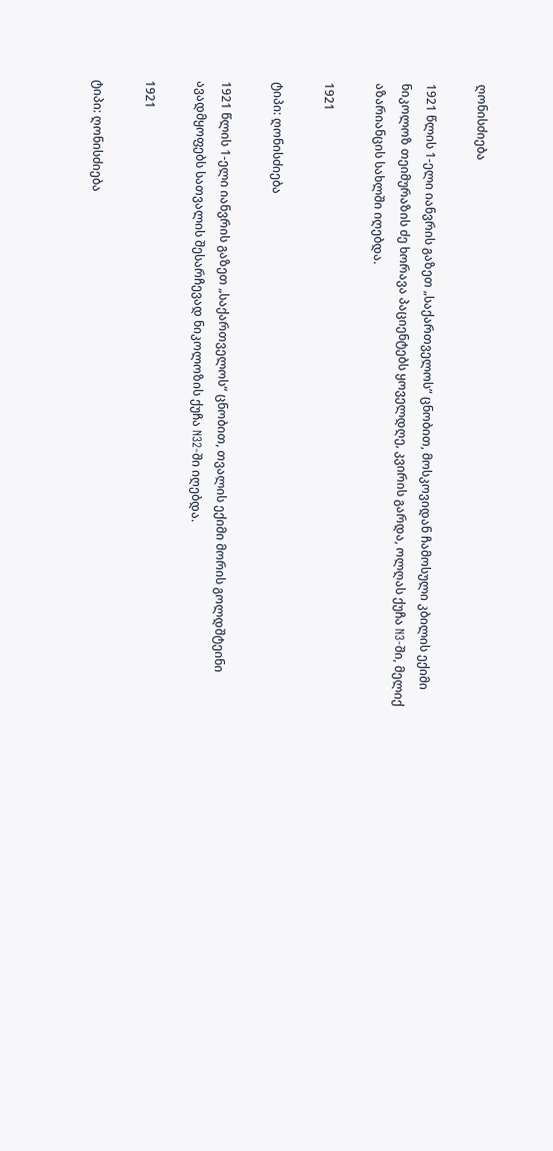ღონისძიება

1921 წლის 1-ელი იანვრის გაზეთ „საქართველოს“ ცნობით, მოსკოვიდან ჩამოსული კბილის ექიმი ნიკოლოზ თეიმურაზის ძე ხორავა პაციენტებს ყოველდღე, კვირის გარდა, ოლღას ქუჩა N3-ში, მელიქ აზარიანცის სახლში იღებდა.

1921

ტიპი: ღონისძიება

1921 წლის 1-ელი იანვრის გაზეთ „საქართველოს“ ცნობით, თვალის ექიმი მორის გოლდშტეინი ავადმყოფებს სათვალის შესარჩევად ნიკოლოზის ქუჩა N32-ში იღებდა.

1921

ტიპი: ღონისძიება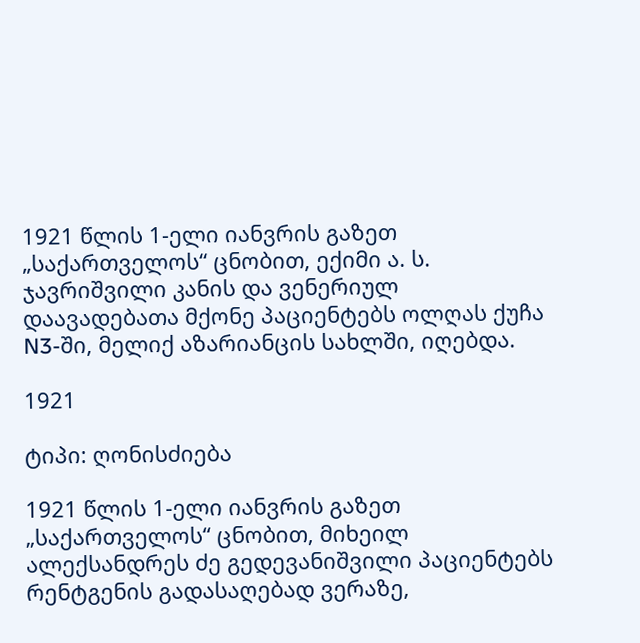1921 წლის 1-ელი იანვრის გაზეთ „საქართველოს“ ცნობით, ექიმი ა. ს. ჯავრიშვილი კანის და ვენერიულ დაავადებათა მქონე პაციენტებს ოლღას ქუჩა N3-ში, მელიქ აზარიანცის სახლში, იღებდა.

1921

ტიპი: ღონისძიება

1921 წლის 1-ელი იანვრის გაზეთ „საქართველოს“ ცნობით, მიხეილ ალექსანდრეს ძე გედევანიშვილი პაციენტებს რენტგენის გადასაღებად ვერაზე,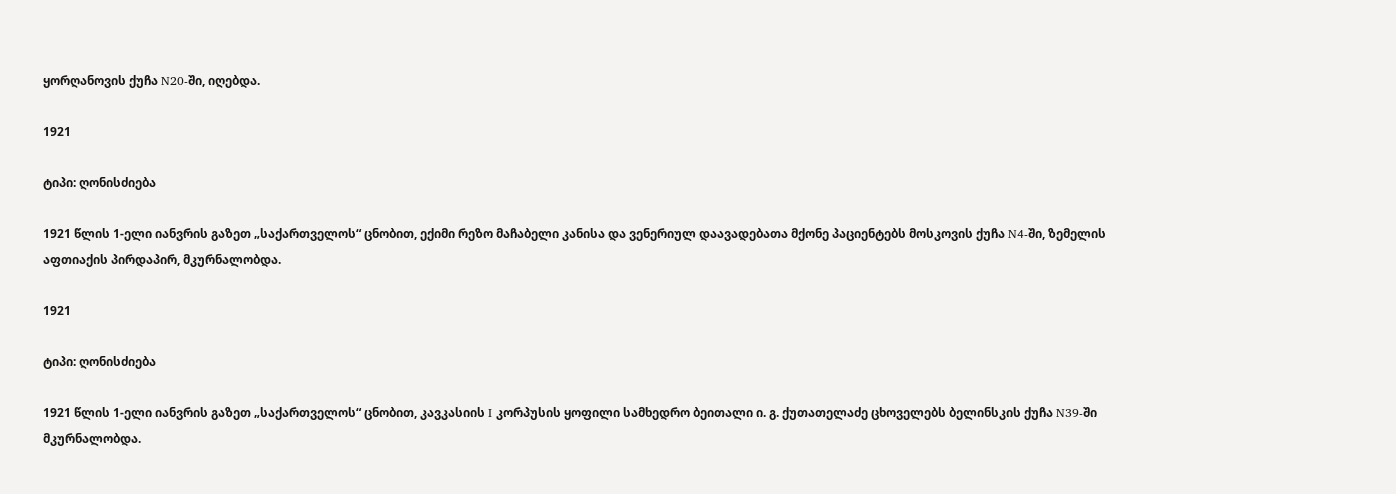ყორღანოვის ქუჩა N20-ში, იღებდა.

1921

ტიპი: ღონისძიება

1921 წლის 1-ელი იანვრის გაზეთ „საქართველოს“ ცნობით, ექიმი რეზო მაჩაბელი კანისა და ვენერიულ დაავადებათა მქონე პაციენტებს მოსკოვის ქუჩა N4-ში, ზემელის აფთიაქის პირდაპირ, მკურნალობდა.

1921

ტიპი: ღონისძიება

1921 წლის 1-ელი იანვრის გაზეთ „საქართველოს“ ცნობით, კავკასიის I კორპუსის ყოფილი სამხედრო ბეითალი ი. გ. ქუთათელაძე ცხოველებს ბელინსკის ქუჩა N39-ში მკურნალობდა.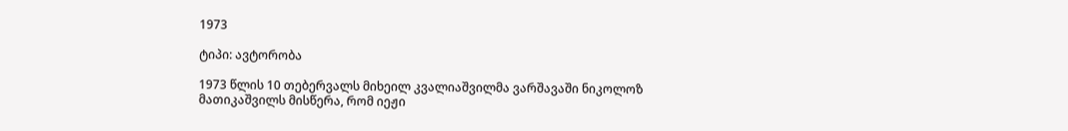1973

ტიპი: ავტორობა

1973 წლის 10 თებერვალს მიხეილ კვალიაშვილმა ვარშავაში ნიკოლოზ მათიკაშვილს მისწერა, რომ იეჟი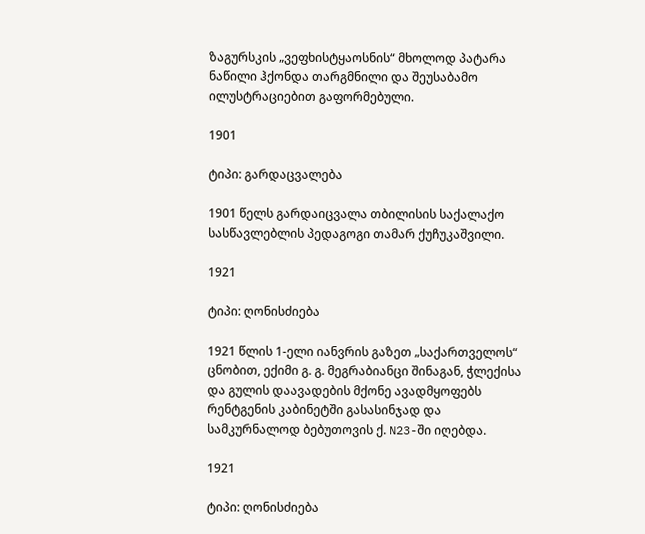ზაგურსკის „ვეფხისტყაოსნის“ მხოლოდ პატარა ნაწილი ჰქონდა თარგმნილი და შეუსაბამო ილუსტრაციებით გაფორმებული.

1901

ტიპი: გარდაცვალება

1901 წელს გარდაიცვალა თბილისის საქალაქო სასწავლებლის პედაგოგი თამარ ქუჩუკაშვილი.

1921

ტიპი: ღონისძიება

1921 წლის 1-ელი იანვრის გაზეთ „საქართველოს“ ცნობით, ექიმი გ. გ. მეგრაბიანცი შინაგან, ჭლექისა და გულის დაავადების მქონე ავადმყოფებს რენტგენის კაბინეტში გასასინჯად და სამკურნალოდ ბებუთოვის ქ. N23-ში იღებდა.

1921

ტიპი: ღონისძიება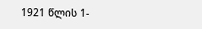1921 წლის 1-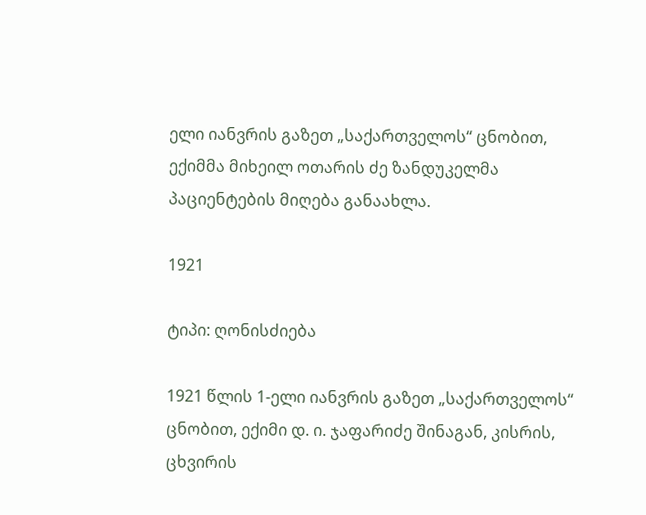ელი იანვრის გაზეთ „საქართველოს“ ცნობით, ექიმმა მიხეილ ოთარის ძე ზანდუკელმა პაციენტების მიღება განაახლა.

1921

ტიპი: ღონისძიება

1921 წლის 1-ელი იანვრის გაზეთ „საქართველოს“ ცნობით, ექიმი დ. ი. ჯაფარიძე შინაგან, კისრის, ცხვირის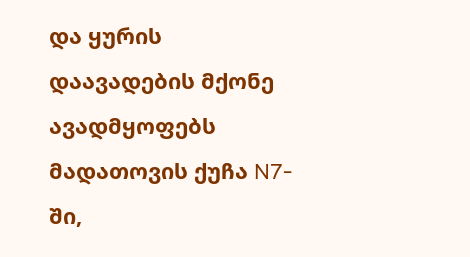და ყურის დაავადების მქონე ავადმყოფებს მადათოვის ქუჩა N7-ში,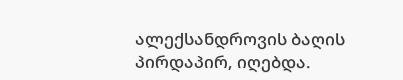ალექსანდროვის ბაღის პირდაპირ, იღებდა.